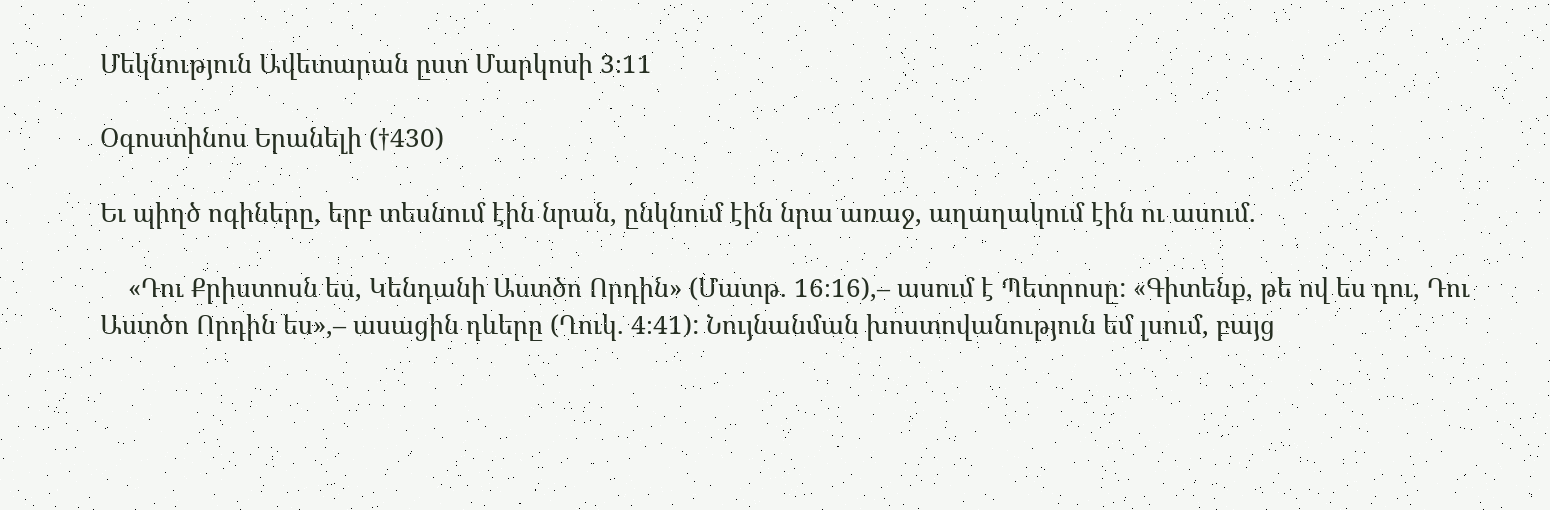Մեկնություն Ավետարան ըստ Մարկոսի 3։11

Օգոստինոս Երանելի (†430)

Եւ պիղծ ոգիները, երբ տեսնում էին նրան, ընկնում էին նրա առաջ, աղաղակում էին ու ասում.

    «Դու Քրիստոսն ես, Կենդանի Աստծո Որդին» (Մատթ. 16։16),– ասում է Պետրոսը: «Գիտենք, թե ով ես դու, Դու Աստծո Որդին ես»,– ասացին դևերը (Ղուկ. 4։41): Նույնանման խոստովանություն եմ լսում, բայց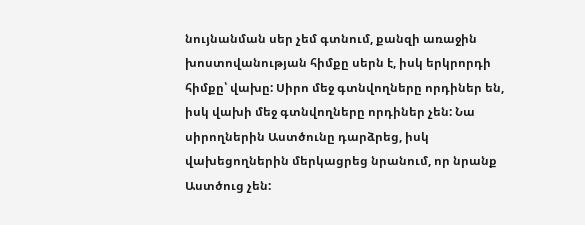նույնանման սեր չեմ գտնում, քանզի առաջին խոստովանության հիմքը սերն է, իսկ երկրորդի հիմքը՝ վախը: Սիրո մեջ գտնվողները որդիներ են, իսկ վախի մեջ գտնվողները որդիներ չեն: Նա սիրողներին Աստծունը դարձրեց, իսկ վախեցողներին մերկացրեց նրանում, որ նրանք Աստծուց չեն: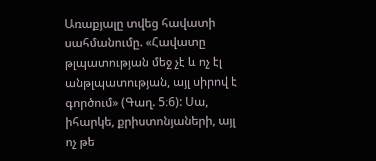Առաքյալը տվեց հավատի սահմանումը. «Հավատը թլպատության մեջ չէ և ոչ էլ անթլպատության, այլ սիրով է գործում» (Գաղ. 5։6): Սա, իհարկե, քրիստոնյաների, այլ ոչ թե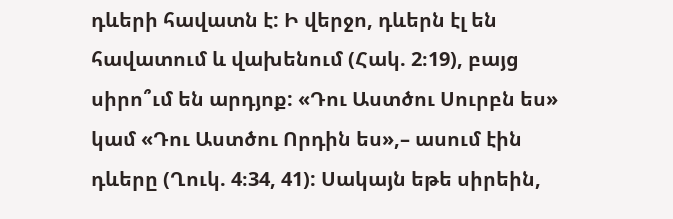դևերի հավատն է: Ի վերջո, դևերն էլ են հավատում և վախենում (Հակ. 2։19), բայց սիրո՞ւմ են արդյոք: «Դու Աստծու Սուրբն ես» կամ «Դու Աստծու Որդին ես»,– ասում էին դևերը (Ղուկ. 4։34, 41): Սակայն եթե սիրեին,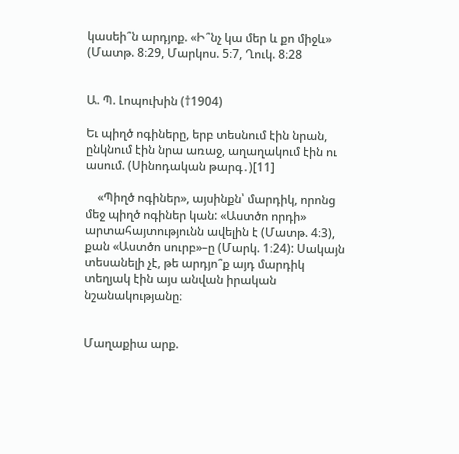կասեի՞ն արդյոք. «Ի՞նչ կա մեր և քո միջև» (Մատթ. 8։29, Մարկոս. 5։7, Ղուկ. 8։28


Ա. Պ. Լոպուխին (†1904)

Եւ պիղծ ոգիները, երբ տեսնում էին նրան, ընկնում էին նրա առաջ, աղաղակում էին ու ասում. (Սինոդական թարգ․)[11]

    «Պիղծ ոգիներ», այսինքն՝ մարդիկ, որոնց մեջ պիղծ ոգիներ կան: «Աստծո որդի» արտահայտությունն ավելին է (Մատթ. 4։3), քան «Աստծո սուրբ»–ը (Մարկ. 1։24): Սակայն տեսանելի չէ, թե արդյո՞ք այդ մարդիկ տեղյակ էին այս անվան իրական նշանակությանը։


Մաղաքիա արք.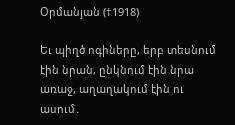Օրմանյան (†1918)

Եւ պիղծ ոգիները, երբ տեսնում էին նրան, ընկնում էին նրա առաջ, աղաղակում էին ու ասում․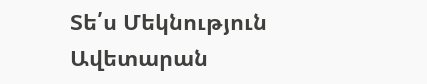Տե՛ս Մեկնություն Ավետարան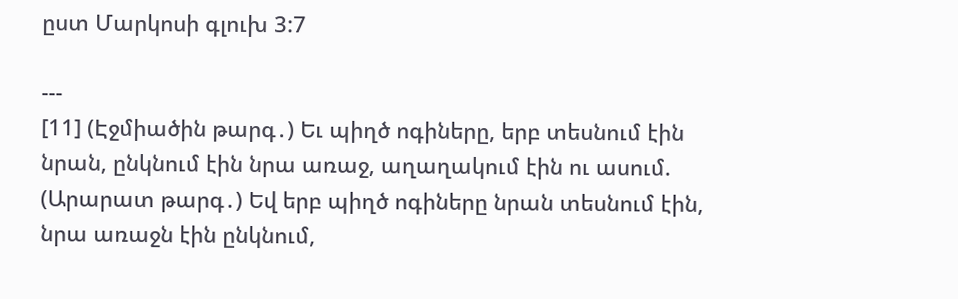ըստ Մարկոսի գլուխ 3:7

---
[11] (Էջմիածին թարգ․) Եւ պիղծ ոգիները, երբ տեսնում էին նրան, ընկնում էին նրա առաջ, աղաղակում էին ու ասում.
(Արարատ թարգ․) Եվ երբ պիղծ ոգիները նրան տեսնում էին, նրա առաջն էին ընկնում,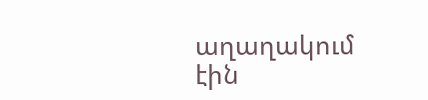աղաղակում էին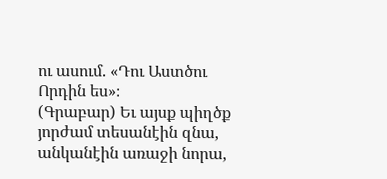ու ասում. «Դու Աստծու Որդին ես»։
(Գրաբար) Եւ այսք պիղծք յորժամ տեսանէին զնա, անկանէին առաջի նորա,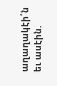աղաղակէի՛ն եւ ասէին.